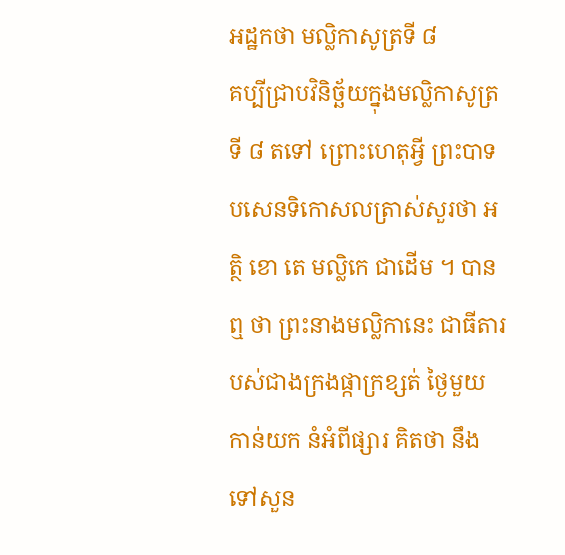អដ្ឋកថា មល្លិកាសូត្រទី ៨
គប្បីជ្រាបវិនិច្ឆ័យក្នុងមល្លិកាសូត្រទី ៨ តទៅ ព្រោះហេតុអ្វី ព្រះបាទ បសេនទិកោសលត្រាស់សួរថា អត្ថិ ខោ តេ មល្លិកេ ជាដើម ។ បានឮ ថា ព្រះនាងមល្លិកានេះ ជាធីតារបស់ជាងក្រងផ្កាក្រខ្សត់ ថ្ងៃមួយ កាន់យក នំអំពីផ្សារ គិតថា នឹងទៅសួន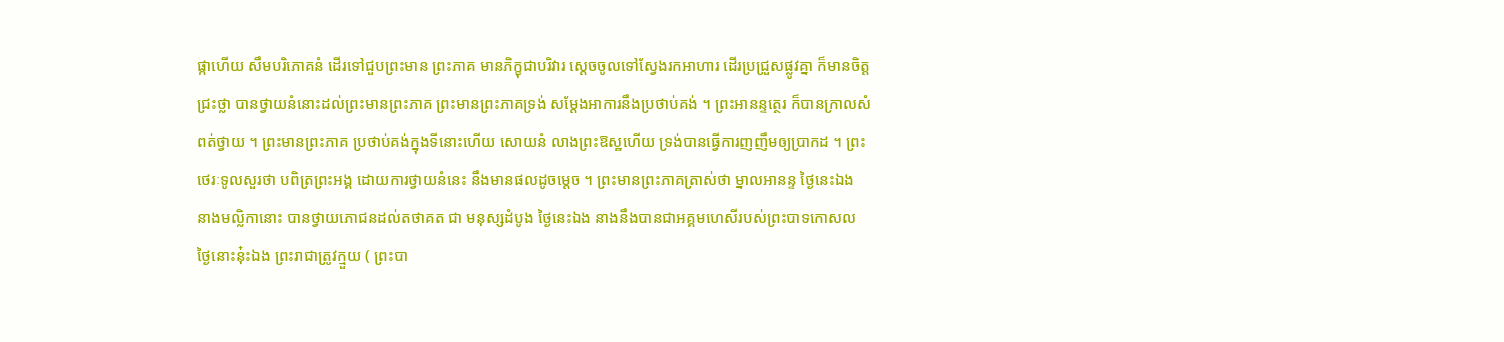ផ្កាហើយ សឹមបរិភោគនំ ដើរទៅជួបព្រះមាន ព្រះភាគ មានភិក្ខុជាបរិវារ ស្តេចចូលទៅស្វែងរកអាហារ ដើរប្រជ្រួសផ្លូវគ្នា ក៏មានចិត្តជ្រះថ្លា បានថ្វាយនំនោះដល់ព្រះមានព្រះភាគ ព្រះមានព្រះភាគទ្រង់ សម្តែងអាការនឹងប្រថាប់គង់ ។ ព្រះអានន្ទត្ថេរ ក៏បានក្រាលសំពត់ថ្វាយ ។ ព្រះមានព្រះភាគ ប្រថាប់គង់ក្នុងទីនោះហើយ សោយនំ លាងព្រះឱស្ឋហើយ ទ្រង់បានធ្វើការញញឹមឲ្យប្រាកដ ។ ព្រះថេរៈទូលសួរថា បពិត្រព្រះអង្គ ដោយការថ្វាយនំនេះ នឹងមានផលដូចម្តេច ។ ព្រះមានព្រះភាគត្រាស់ថា ម្នាលអានន្ទ ថ្ងៃនេះឯង នាងមល្លិកានោះ បានថ្វាយភោជនដល់តថាគត ជា មនុស្សដំបូង ថ្ងៃនេះឯង នាងនឹងបានជាអគ្គមហេសីរបស់ព្រះបាទកោសល ថ្ងៃនោះនុ៎ះឯង ព្រះរាជាត្រូវក្មួយ ( ព្រះបា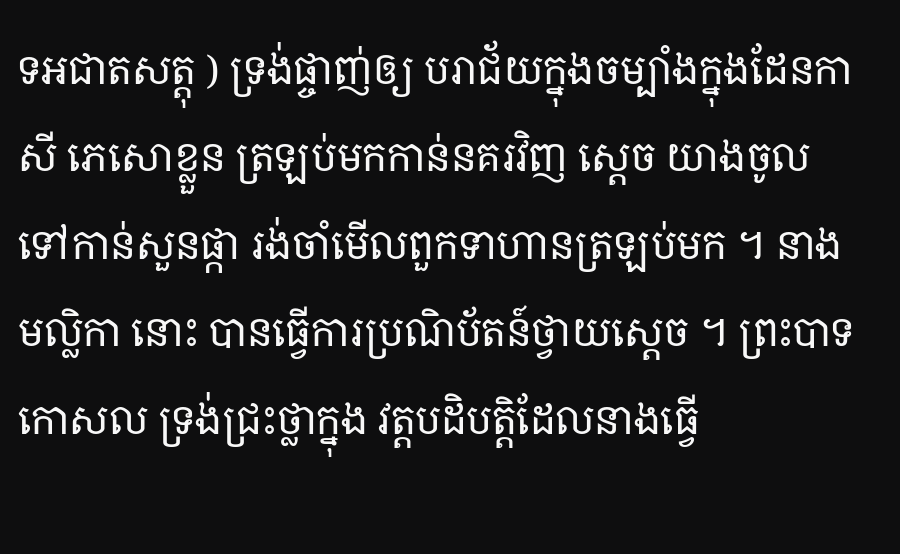ទអជាតសត្តុ ) ទ្រង់ផ្ចាញ់ឲ្យ បរាជ័យក្នុងចម្បាំងក្នុងដែនកាសី ភេសោខ្លួន ត្រឡប់មកកាន់នគរវិញ ស្តេច យាងចូលទៅកាន់សួនផ្កា រង់ចាំមើលពួកទាហានត្រឡប់មក ។ នាងមល្លិកា នោះ បានធ្វើការប្រណិប័តន៍ថ្វាយស្តេច ។ ព្រះបាទកោសល ទ្រង់ជ្រះថ្លាក្នុង វត្តបដិបត្តិដែលនាងធ្វើ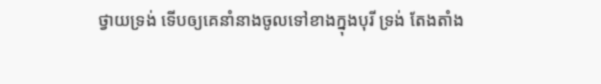ថ្វាយទ្រង់ ទើបឲ្យគេនាំនាងចូលទៅខាងក្នុងបុរី ទ្រង់ តែងតាំង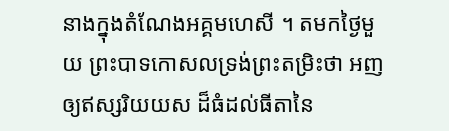នាងក្នុងតំណែងអគ្គមហេសី ។ តមកថ្ងៃមួយ ព្រះបាទកោសលទ្រង់ព្រះតម្រិះថា អញឲ្យឥស្សរិយយស ដ៏ធំដល់ធីតានៃ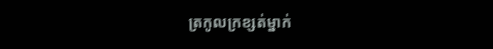ត្រកូលក្រខ្សត់ម្នាក់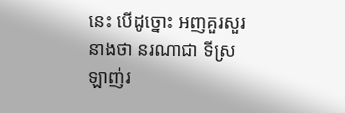នេះ បើដូច្នោះ អញគួរសួរនាងថា នរណាជា ទីស្រឡាញ់រ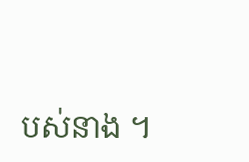បស់នាង ។